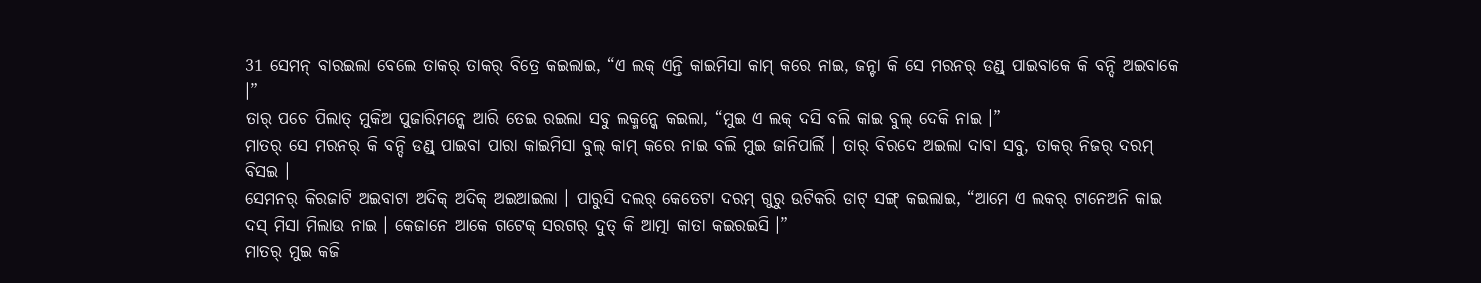31 ସେମନ୍ ବାରଇଲା ବେଲେ ତାକର୍ ତାକର୍ ବିତ୍ରେ କଇଲାଇ, “ଏ ଲକ୍ ଏନ୍ତି କାଇମିସା କାମ୍ କରେ ନାଇ, ଜନ୍ଟା କି ସେ ମରନର୍ ଡଣ୍ଡ୍ ପାଇବାକେ କି ବନ୍ଦି ଅଇବାକେ ।”
ତାର୍ ପଚେ ପିଲାତ୍ ମୁକିଅ ପୁଜାରିମନ୍କେ ଆରି ତେଇ ରଇଲା ସବୁ ଲକ୍ମନ୍କେ କଇଲା, “ମୁଇ ଏ ଲକ୍ ଦସି ବଲି କାଇ ବୁଲ୍ ଦେକି ନାଇ ।”
ମାତର୍ ସେ ମରନର୍ କି ବନ୍ଦି ଡଣ୍ଡ୍ ପାଇବା ପାରା କାଇମିସା ବୁଲ୍ କାମ୍ କରେ ନାଇ ବଲି ମୁଇ ଜାନିପାର୍ଲି । ତାର୍ ବିରଦେ ଅଇଲା ଦାବା ସବୁ, ତାକର୍ ନିଜର୍ ଦରମ୍ ବିସଇ ।
ସେମନର୍ କିରଜାଟି ଅଇବାଟା ଅଦିକ୍ ଅଦିକ୍ ଅଇଆଇଲା । ପାରୁସି ଦଲର୍ କେତେଟା ଦରମ୍ ଗୁରୁ ଉଟିକରି ଡାଟ୍ ସଙ୍ଗ୍ କଇଲାଇ, “ଆମେ ଏ ଲକର୍ ଟାନେଅନି କାଇ ଦସ୍ ମିସା ମିଲାଉ ନାଇ । କେଜାନେ ଆକେ ଗଟେକ୍ ସରଗର୍ ଦୁତ୍ କି ଆତ୍ମା କାତା କଇରଇସି ।”
ମାତର୍ ମୁଇ କଜି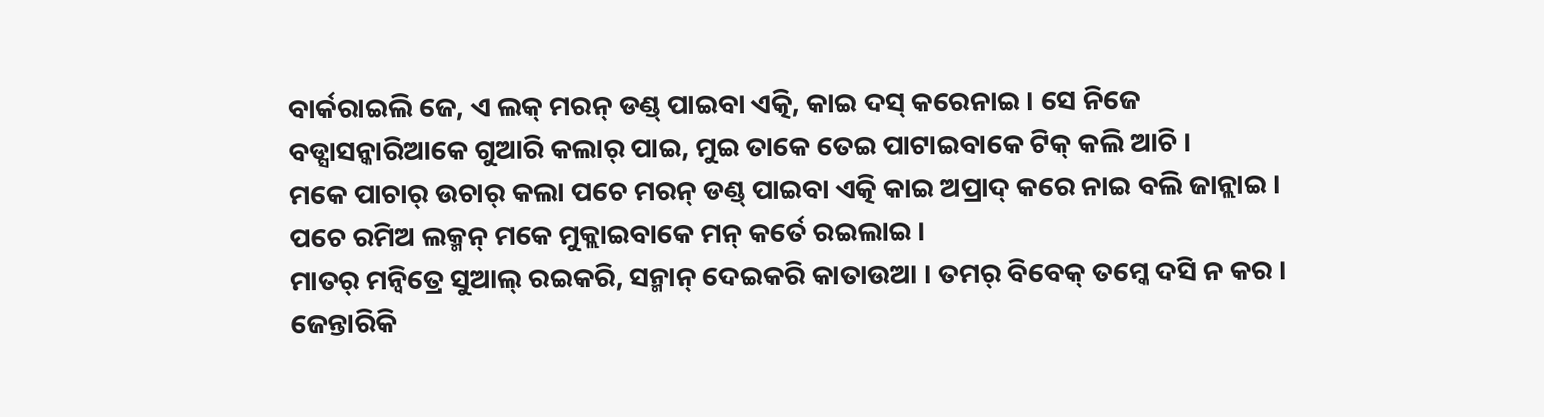ବାର୍କରାଇଲି ଜେ, ଏ ଲକ୍ ମରନ୍ ଡଣ୍ଡ୍ ପାଇବା ଏତ୍କି, କାଇ ଦସ୍ କରେନାଇ । ସେ ନିଜେ ବଡ୍ସାସନ୍କାରିଆକେ ଗୁଆରି କଲାର୍ ପାଇ, ମୁଇ ତାକେ ତେଇ ପାଟାଇବାକେ ଟିକ୍ କଲି ଆଚି ।
ମକେ ପାଚାର୍ ଉଚାର୍ କଲା ପଚେ ମରନ୍ ଡଣ୍ଡ୍ ପାଇବା ଏତ୍କି କାଇ ଅପ୍ରାଦ୍ କରେ ନାଇ ବଲି ଜାନ୍ଲାଇ । ପଚେ ରମିଅ ଲକ୍ମନ୍ ମକେ ମୁକ୍ଲାଇବାକେ ମନ୍ କର୍ତେ ରଇଲାଇ ।
ମାତର୍ ମନ୍ବିତ୍ରେ ସୁଆଲ୍ ରଇକରି, ସନ୍ମାନ୍ ଦେଇକରି କାତାଉଆ । ତମର୍ ବିବେକ୍ ତମ୍କେ ଦସି ନ କର । ଜେନ୍ତାରିକି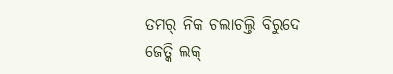ତମର୍ ନିକ ଚଲାଚଲ୍ତି ବିରୁଦେ ଜେତ୍କି ଲକ୍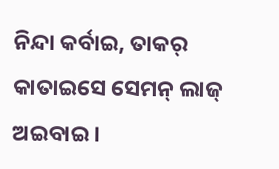ନିନ୍ଦା କର୍ବାଇ, ତାକର୍ କାତାଇସେ ସେମନ୍ ଲାଜ୍ ଅଇବାଇ ।